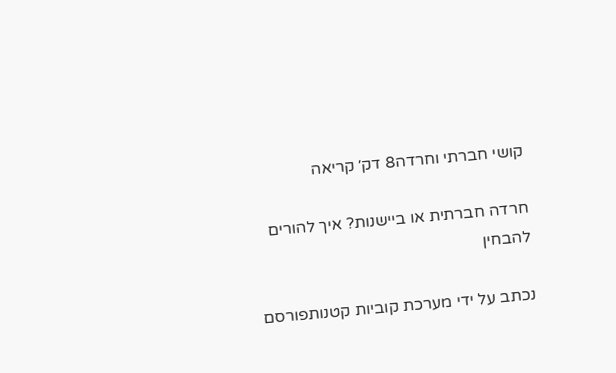קושי חברתי וחרדה8 דק׳ קריאה

חרדה חברתית או ביישנות? איך להורים להבחין

נכתב על ידי מערכת קוביות קטנותפורסם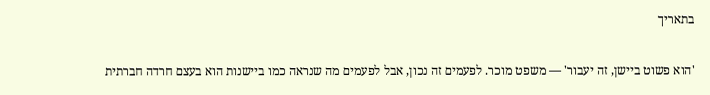בתאריך

'הוא פשוט ביישן, זה יעבור' — משפט מוכר. לפעמים זה נכון, אבל לפעמים מה שנראה כמו ביישנות הוא בעצם חרדה חברתית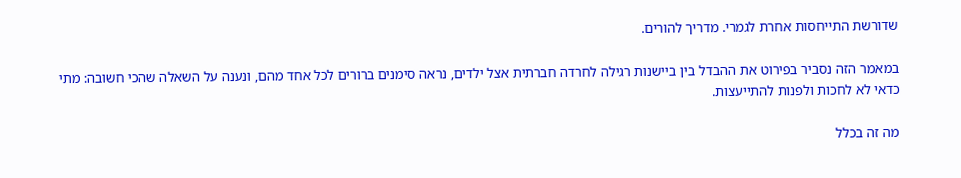שדורשת התייחסות אחרת לגמרי. מדריך להורים.

במאמר הזה נסביר בפירוט את ההבדל בין ביישנות רגילה לחרדה חברתית אצל ילדים, נראה סימנים ברורים לכל אחד מהם, ונענה על השאלה שהכי חשובה: מתי כדאי לא לחכות ולפנות להתייעצות.

מה זה בכלל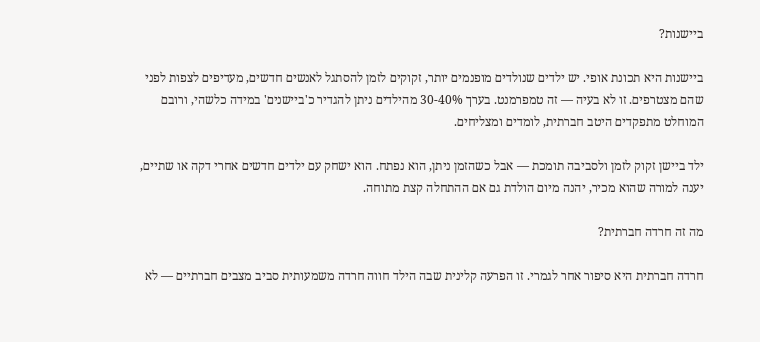ביישנות?

ביישנות היא תכונת אופי. יש ילדים שנולדים מופנמים יותר, זקוקים לזמן להסתגל לאנשים חדשים, מעדיפים לצפות לפני שהם מצטרפים. זו לא בעיה — זה טמפרמנט. בערך 30-40% מהילדים ניתן להגדיר כ'ביישנים' במידה כלשהי, ורובם המוחלט מתפקדים היטב חברתית, לומדים ומצליחים.

ילד ביישן זקוק לזמן ולסביבה תומכת — אבל כשהזמן ניתן, הוא נפתח. הוא ישחק עם ילדים חדשים אחרי דקה או שתיים, יענה למורה שהוא מכיר, יהנה מיום הולדת גם אם ההתחלה קצת מתוחה.

מה זה חרדה חברתית?

חרדה חברתית היא סיפור אחר לגמרי. זו הפרעה קלינית שבה הילד חווה חרדה משמעותית סביב מצבים חברתיים — לא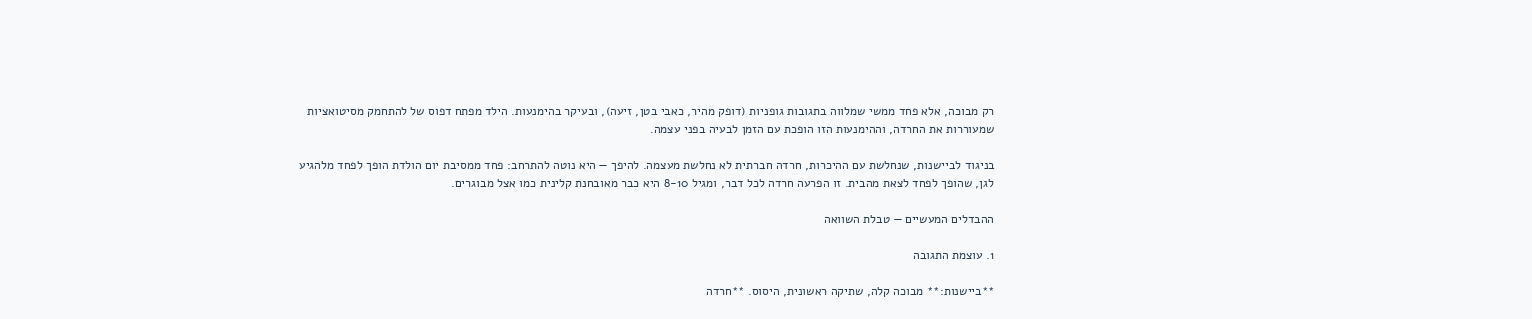רק מבוכה, אלא פחד ממשי שמלווה בתגובות גופניות (דופק מהיר, כאבי בטן, זיעה), ובעיקר בהימנעות. הילד מפתח דפוס של להתחמק מסיטואציות שמעוררות את החרדה, וההימנעות הזו הופכת עם הזמן לבעיה בפני עצמה.

בניגוד לביישנות, שנחלשת עם ההיכרות, חרדה חברתית לא נחלשת מעצמה. להיפך — היא נוטה להתרחב: פחד ממסיבת יום הולדת הופך לפחד מלהגיע לגן, שהופך לפחד לצאת מהבית. זו הפרעה חרדה לכל דבר, ומגיל 8-10 היא כבר מאובחנת קלינית כמו אצל מבוגרים.

ההבדלים המעשיים — טבלת השוואה

1. עוצמת התגובה

**ביישנות:** מבוכה קלה, שתיקה ראשונית, היסוס. **חרדה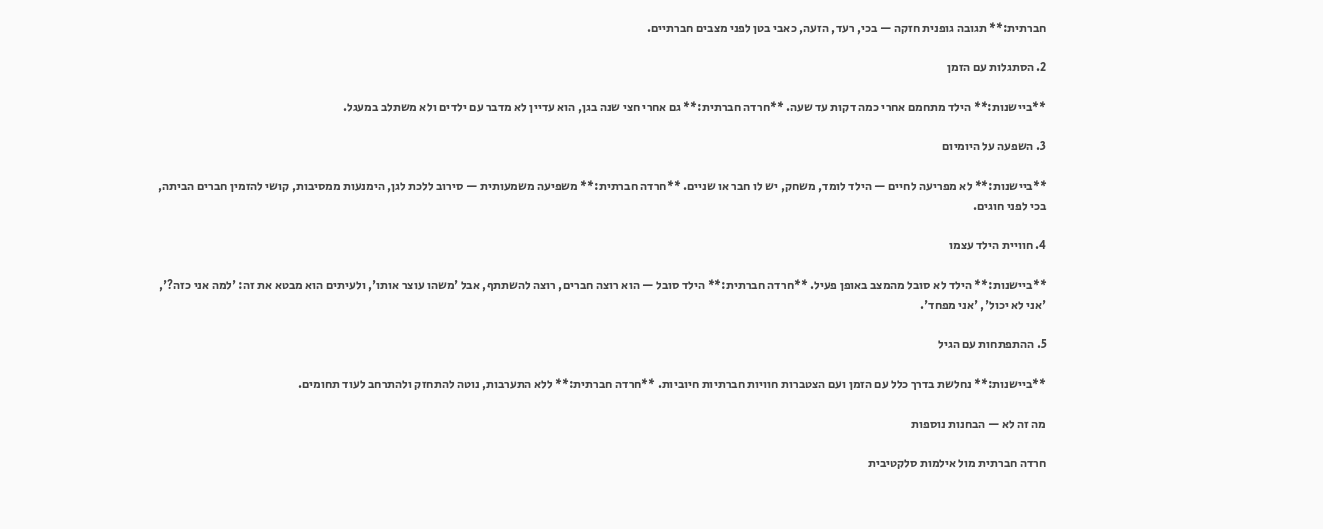חברתית:** תגובה גופנית חזקה — בכי, רעד, הזעה, כאבי בטן לפני מצבים חברתיים.

2. הסתגלות עם הזמן

**ביישנות:** הילד מתחמם אחרי כמה דקות עד שעה. **חרדה חברתית:** גם אחרי חצי שנה בגן, הוא עדיין לא מדבר עם ילדים ולא משתלב במעגל.

3. השפעה על היומיום

**ביישנות:** לא מפריעה לחיים — הילד לומד, משחק, יש לו חבר או שניים. **חרדה חברתית:** משפיעה משמעותית — סירוב ללכת לגן, הימנעות ממסיבות, קושי להזמין חברים הביתה, בכי לפני חוגים.

4. חוויית הילד עצמו

**ביישנות:** הילד לא סובל מהמצב באופן פעיל. **חרדה חברתית:** הילד סובל — הוא רוצה חברים, רוצה להשתתף, אבל 'משהו עוצר אותו', ולעיתים הוא מבטא את זה: 'למה אני כזה?', 'אני לא יכול', 'אני מפחד'.

5. ההתפתחות עם הגיל

**ביישנות:** נחלשת בדרך כלל עם הזמן ועם הצטברות חוויות חברתיות חיוביות. **חרדה חברתית:** ללא התערבות, נוטה להתחזק ולהתרחב לעוד תחומים.

מה זה לא — הבחנות נוספות

חרדה חברתית מול אילמות סלקטיבית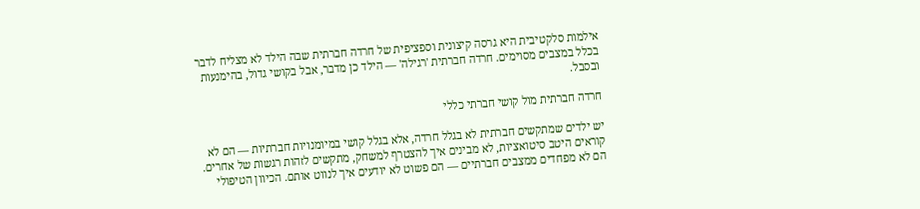אילמות סלקטיבית היא גרסה קיצונית וספציפית של חרדה חברתית שבה הילד לא מצליח לדבר בכלל במצבים מסוימים. חרדה חברתית 'רגילה' — הילד כן מדבר, אבל בקושי גדול, בהימנעות ובסבל.

חרדה חברתית מול קושי חברתי כללי

יש ילדים שמתקשים חברתית לא בגלל חרדה, אלא בגלל קושי במיומנויות חברתיות — הם לא קוראים היטב סיטואציות, לא מבינים איך להצטרף למשחק, מתקשים לזהות רגשות של אחרים. הם לא מפחדים ממצבים חברתיים — הם פשוט לא יודעים איך לנווט אותם. הכיוון הטיפולי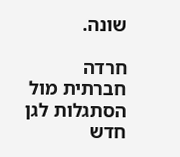שונה.

חרדה חברתית מול הסתגלות לגן חדש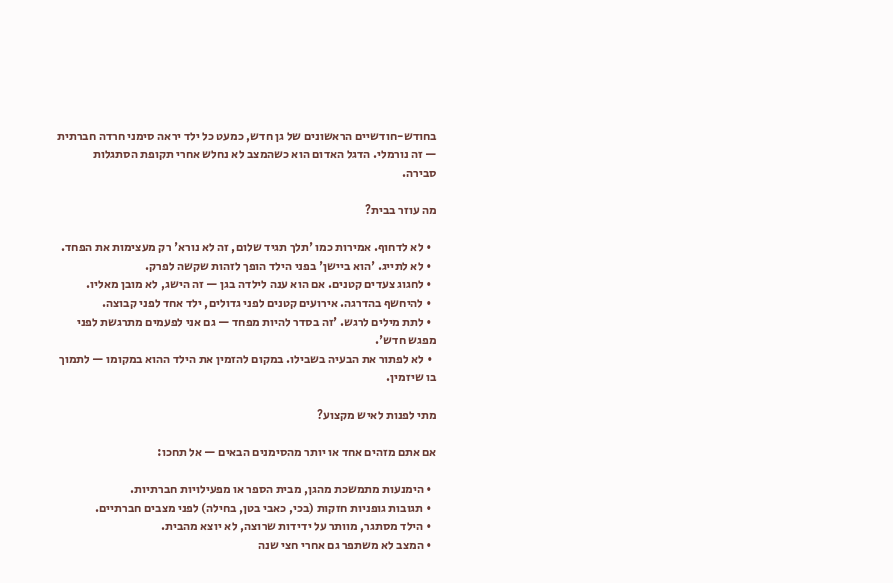בחודש-חודשיים הראשונים של גן חדש, כמעט כל ילד יראה סימני חרדה חברתית — זה נורמלי. הדגל האדום הוא כשהמצב לא נחלש אחרי תקופת הסתגלות סבירה.

מה עוזר בבית?

  • לא לדחוף. אמירות כמו 'תלך תגיד שלום, זה לא נורא' רק מעצימות את הפחד.
  • לא לתייג. 'הוא ביישן' בפני הילד הופך לזהות שקשה לפרק.
  • לחגוג צעדים קטנים. אם הוא ענה לילדה בגן — זה הישג, לא מובן מאליו.
  • להיחשף בהדרגה. אירועים קטנים לפני גדולים, ילד אחד לפני קבוצה.
  • לתת מילים לרגש. 'זה בסדר להיות מפחד — גם אני לפעמים מתרגשת לפני מפגש חדש'.
  • לא לפתור את הבעיה בשבילו. במקום להזמין את הילד ההוא במקומו — לתמוך בו שיזמין.

מתי לפנות לאיש מקצוע?

אם אתם מזהים אחד או יותר מהסימנים הבאים — אל תחכו:

  • הימנעות מתמשכת מהגן, מבית הספר או מפעילויות חברתיות.
  • תגובות גופניות חזקות (בכי, כאבי בטן, בחילה) לפני מצבים חברתיים.
  • הילד מסתגר, מוותר על ידידות שרוצה, לא יוצא מהבית.
  • המצב לא משתפר גם אחרי חצי שנה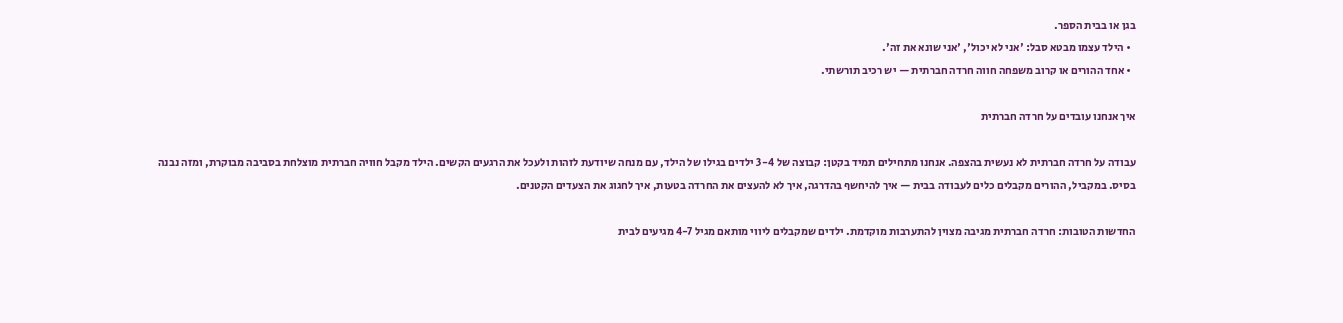בגן או בבית הספר.
  • הילד עצמו מבטא סבל: 'אני לא יכול', 'אני שונא את זה'.
  • אחד ההורים או קרוב משפחה חווה חרדה חברתית — יש רכיב תורשתי.

איך אנחנו עובדים על חרדה חברתית

עבודה על חרדה חברתית לא נעשית בהצפה. אנחנו מתחילים תמיד בקטן: קבוצה של 3-4 ילדים בגילו של הילד, עם מנחה שיודעת לזהות ולעכל את הרגעים הקשים. הילד מקבל חוויה חברתית מוצלחת בסביבה מבוקרת, ומזה נבנה בסיס. במקביל, ההורים מקבלים כלים לעבודה בבית — איך להיחשף בהדרגה, איך לא להעצים את החרדה בטעות, איך לחגוג את הצעדים הקטנים.

החדשות הטובות: חרדה חברתית מגיבה מצוין להתערבות מוקדמת. ילדים שמקבלים ליווי מותאם מגיל 4-7 מגיעים לבית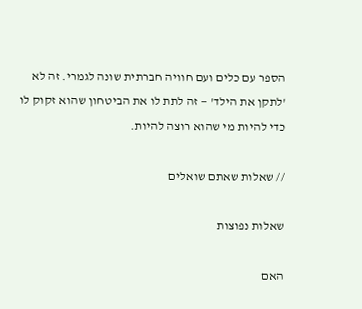הספר עם כלים ועם חוויה חברתית שונה לגמרי. זה לא 'לתקן את הילד' — זה לתת לו את הביטחון שהוא זקוק לו כדי להיות מי שהוא רוצה להיות.

// שאלות שאתם שואלים

שאלות נפוצות

האם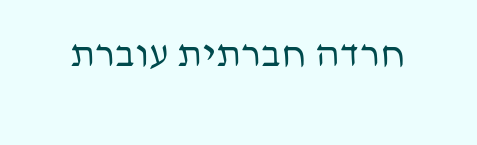חרדה חברתית עוברת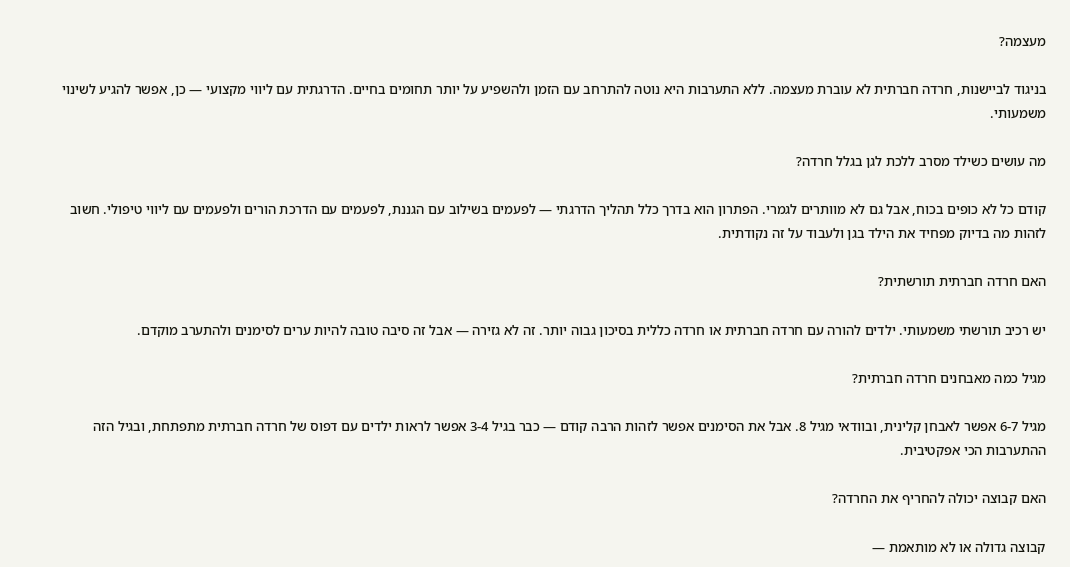מעצמה?

בניגוד לביישנות, חרדה חברתית לא עוברת מעצמה. ללא התערבות היא נוטה להתרחב עם הזמן ולהשפיע על יותר תחומים בחיים. הדרגתית עם ליווי מקצועי — כן, אפשר להגיע לשינוי משמעותי.

מה עושים כשילד מסרב ללכת לגן בגלל חרדה?

קודם כל לא כופים בכוח, אבל גם לא מוותרים לגמרי. הפתרון הוא בדרך כלל תהליך הדרגתי — לפעמים בשילוב עם הגננת, לפעמים עם הדרכת הורים ולפעמים עם ליווי טיפולי. חשוב לזהות מה בדיוק מפחיד את הילד בגן ולעבוד על זה נקודתית.

האם חרדה חברתית תורשתית?

יש רכיב תורשתי משמעותי. ילדים להורה עם חרדה חברתית או חרדה כללית בסיכון גבוה יותר. זה לא גזירה — אבל זה סיבה טובה להיות ערים לסימנים ולהתערב מוקדם.

מגיל כמה מאבחנים חרדה חברתית?

מגיל 6-7 אפשר לאבחן קלינית, ובוודאי מגיל 8. אבל את הסימנים אפשר לזהות הרבה קודם — כבר בגיל 3-4 אפשר לראות ילדים עם דפוס של חרדה חברתית מתפתחת, ובגיל הזה ההתערבות הכי אפקטיבית.

האם קבוצה יכולה להחריף את החרדה?

קבוצה גדולה או לא מותאמת —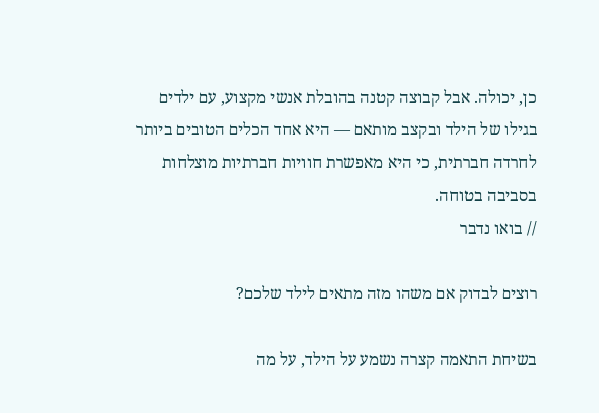כן, יכולה. אבל קבוצה קטנה בהובלת אנשי מקצוע, עם ילדים בגילו של הילד ובקצב מותאם — היא אחד הכלים הטובים ביותר לחרדה חברתית, כי היא מאפשרת חוויות חברתיות מוצלחות בסביבה בטוחה.
// בואו נדבר

רוצים לבדוק אם משהו מזה מתאים לילד שלכם?

בשיחת התאמה קצרה נשמע על הילד, על מה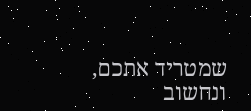שמטריד אתכם, ונחשוב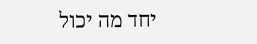יחד מה יכול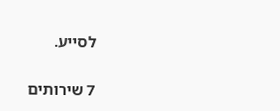לסייע.

7 שירותים